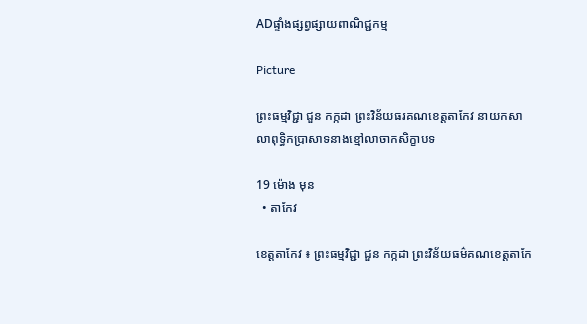ADផ្ទាំងផ្សព្វផ្សាយពាណិជ្ជកម្ម

Picture

ព្រះធម្មវិជ្ជា ជួន កក្កដា ព្រះវិន័យធរគណខេត្តតាកែវ នាយកសាលាពុទ្ធិកប្រាសាទនាងខ្មៅលាចាកសិក្ខាបទ

19 ម៉ោង មុន
  • តាកែវ

ខេត្តតាកែវ ៖ ព្រះធម្មវិជ្ជា ជួន កក្កដា ព្រះវិន័យធម៌គណខេត្តតាកែ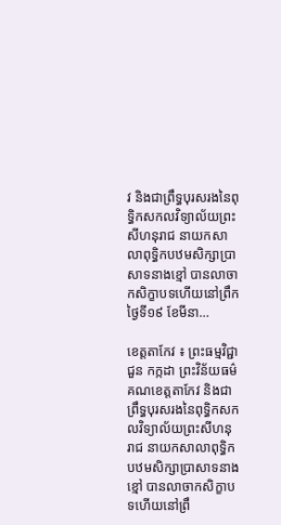វ និងជាព្រឹទ្ធបុរសរងនៃពុទ្ធិកសកលវិទ្យាល័យព្រះសីហនុរាជ នាយកសាលាពុទ្ធិកបឋមសិក្សាប្រាសាទនាងខ្មៅ បានលាចាកសិក្ខាបទហើយនៅព្រឹកថ្ងៃទី១៩ ខែមីនា…

ខេត្តតាកែវ ៖ ព្រះធម្មវិជ្ជា ជួន កក្កដា ព្រះវិន័យធម៌គណខេត្តតាកែវ និងជាព្រឹទ្ធបុរសរងនៃពុទ្ធិកសកលវិទ្យាល័យព្រះសីហនុរាជ នាយកសាលាពុទ្ធិកបឋមសិក្សាប្រាសាទនាងខ្មៅ បានលាចាកសិក្ខាបទហើយនៅព្រឹ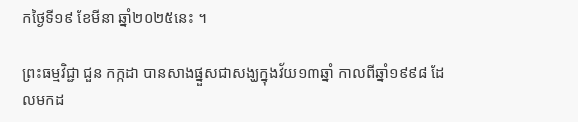កថ្ងៃទី១៩ ខែមីនា ឆ្នាំ២០២៥នេះ ។

ព្រះធម្មវិជ្ជា ជួន កក្កដា បានសាងផ្នួសជាសង្ឃក្នុងវ័យ១៣ឆ្នាំ កាលពីឆ្នាំ១៩៩៨ ដែលមកដ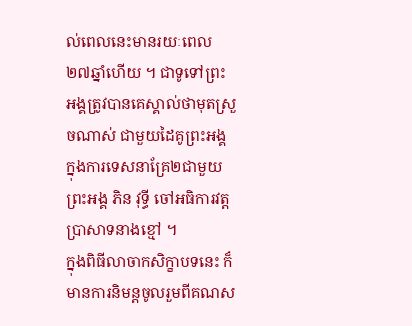ល់ពេលនេះមានរយៈពេល២៧ឆ្នាំហើយ ។ ជាទូទៅព្រះអង្គត្រូវបានគេស្គាល់ថាមុតស្រួចណាស់ ជាមួយដៃគូព្រះអង្គក្នុងការទេសនាគ្រែ២ជាមួយព្រះអង្គ ភិន វុទ្ធី ចៅអធិការវត្តប្រាសាទនាងខ្មៅ ។
ក្នុងពិធីលាចាកសិក្ខាបទនេះ ក៏មានការនិមន្តចូលរួមពីគណស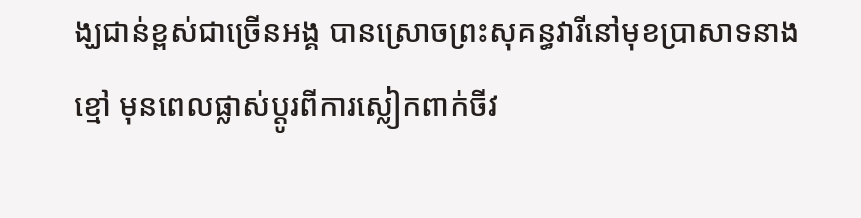ង្ឃជាន់ខ្ពស់ជាច្រើនអង្គ បានស្រោចព្រះសុគន្ធវារីនៅមុខប្រាសាទនាងខ្មៅ មុនពេលផ្លាស់ប្ដូរពីការស្លៀកពាក់ចីវ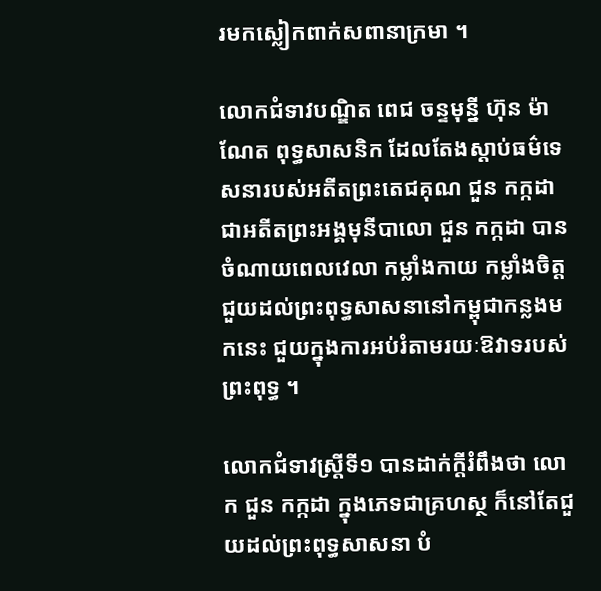រមកស្លៀកពាក់សពានាក្រមា ។

លោកជំទាវបណ្ឌិត ពេជ ចន្ទមុន្នី ហ៊ុន ម៉ាណែត ពុទ្ធសាសនិក ដែលតែងស្តាប់ធម៌ទេសនារបស់អតីតព្រះតេជគុណ ជួន កក្កដា ជាអតីតព្រះអង្គមុនីបាលោ ជួន កក្កដា បានចំណាយពេលវេលា កម្លាំងកាយ កម្លាំងចិត្ត ជួយដល់ព្រះពុទ្ធសាសនានៅកម្ពុជាកន្លងមកនេះ ជួយក្នុងការអប់រំតាមរយៈឱវាទរបស់ព្រះពុទ្ធ ។

លោកជំទាវស្ត្រីទី១ បានដាក់ក្ដីរំពឹងថា លោក ជួន កក្កដា ក្នុងភេទជាគ្រហស្ថ ក៏នៅតែជួយដល់ព្រះពុទ្ធសាសនា បំ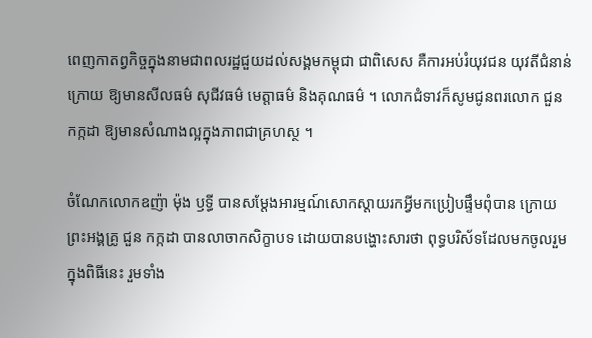ពេញកាតព្វកិច្ចក្នុងនាមជាពលរដ្ឋជួយដល់សង្គមកម្ពុជា ជាពិសេស គឺការអប់រំយុវជន យុវតីជំនាន់ក្រោយ ឱ្យមានសីលធម៌ សុជីវធម៌ មេត្តាធម៌ និងគុណធម៌ ។ លោកជំទាវក៏សូមជូនពរលោក ជួន កក្កដា ឱ្យមានសំណាងល្អក្នុងភាពជាគ្រហស្ថ ។

ចំណែកលោកឧញ៉ា ម៉ុង ឫទ្ធី បានសម្ដែងអារម្មណ៍សោកស្ដាយរកអ្វីមកប្រៀបផ្ទឹមពុំបាន ក្រោយព្រះអង្គគ្រូ ជួន កក្កដា បានលាចាកសិក្ខាបទ ដោយបានបង្ហោះសារថា ពុទ្ធបរិស័ទដែលមកចូលរួមក្នុងពិធីនេះ រួមទាំង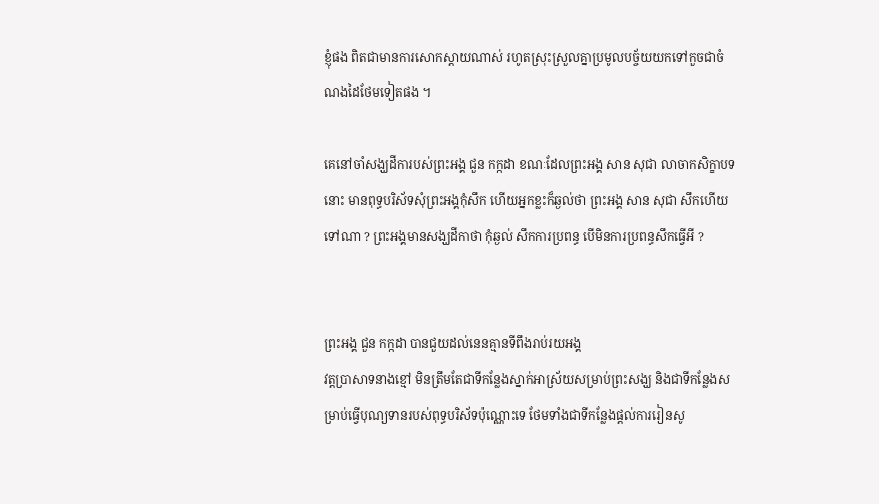ខ្ញុំផង ពិតជាមានការសោកស្ដាយណាស់ រហូតស្រុះស្រួលគ្នាប្រមូលបច្ច័យយកទៅកួចជាចំណងដៃថែមទៀតផង ។

គេនៅចាំសង្ឃដីការបស់ព្រះអង្គ ជួន កក្កដា ខណៈដែលព្រះអង្គ សាន សុជា លាចាកសិក្ខាបទនោះ មានពុទ្ធបរិស័ទសុំព្រះអង្គកុំសឹក ហើយអ្នកខ្លះក៏ឆ្ងល់ថា ព្រះអង្គ សាន សុជា សឹកហើយទៅណា ? ព្រះអង្គមានសង្ឃដីកាថា កុំឆ្ងល់ សឹកការប្រពន្ធ បើមិនការប្រពន្ធសឹកធ្វើអី ?


ព្រះអង្គ ជួន កក្កដា បានជួយដល់នេនគ្មានទីពឹងរាប់រយអង្គ
វត្តប្រាសាទនាងខ្មៅ មិនត្រឹមតែជាទីកន្លែងស្នាក់អាស្រ័យសម្រាប់ព្រះសង្ឃ និងជាទីកន្លែងសម្រាប់ធ្វើបុណ្យទានរបស់ពុទ្ធបរិស័ទប៉ុណ្ណោះទេ ថែមទាំងជាទីកន្លែងផ្តល់ការរៀនសូ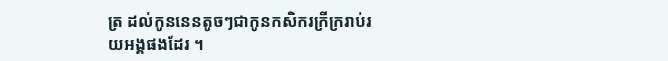ត្រ ដល់កូននេនតូចៗជាកូនកសិករក្រីក្ររាប់រយអង្គផងដែរ ។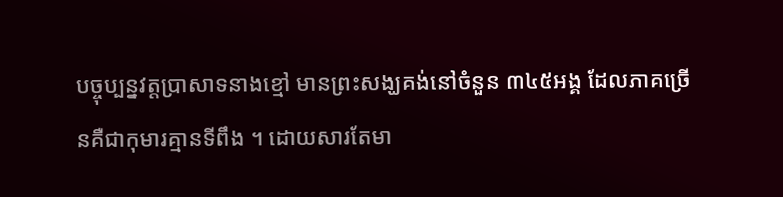បច្ចុប្បន្នវត្តប្រាសាទនាងខ្មៅ មានព្រះសង្ឃគង់នៅចំនួន ៣៤៥អង្គ ដែលភាគច្រើនគឺជាកុមារគ្មានទីពឹង ។ ដោយសារតែមា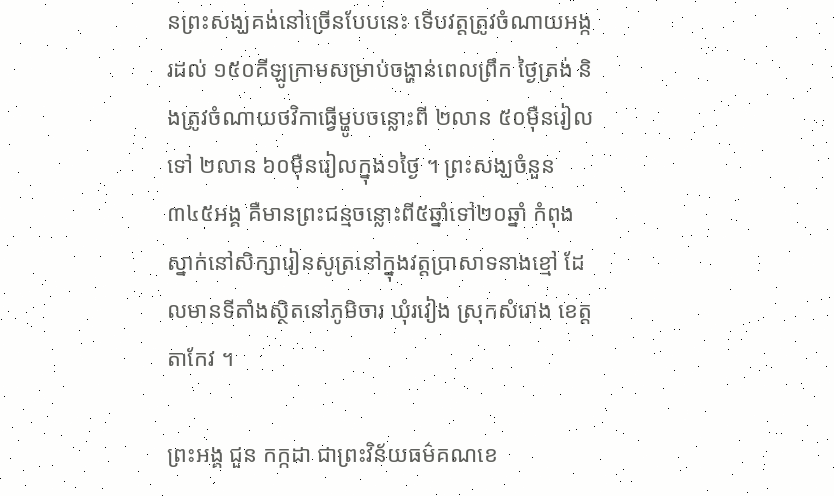នព្រះសង្ឃគង់នៅច្រើនបែបនេះ ទើបវត្តត្រូវចំណាយអង្ករដល់ ១៥០គីឡូក្រាមសម្រាប់ចង្ហាន់ពេលព្រឹក ថ្ងៃត្រង់ និងត្រូវចំណាយថវិកាធ្វើម្ហូបចន្លោះពី ២លាន ៥០ម៉ឺនរៀលទៅ ២លាន ៦០ម៉ឺនរៀលក្នុង១ថ្ងៃ ។ ព្រះសង្ឃចំនួន ៣៤៥អង្គ គឺមានព្រះជន្មចន្លោះពី៥ឆ្នាំទៅ២០ឆ្នាំ កំពុងស្នាក់នៅសិក្សារៀនសូត្រនៅក្នុងវត្តប្រាសាទនាងខ្មៅ ដែលមានទីតាំងស្ថិតនៅភូមិចារ ឃុំរវៀង ស្រុកសំរោង ខេត្តតាកែវ ។

ព្រះអង្គ ជួន កក្កដា ជាព្រះវិន័យធម៌គណខេ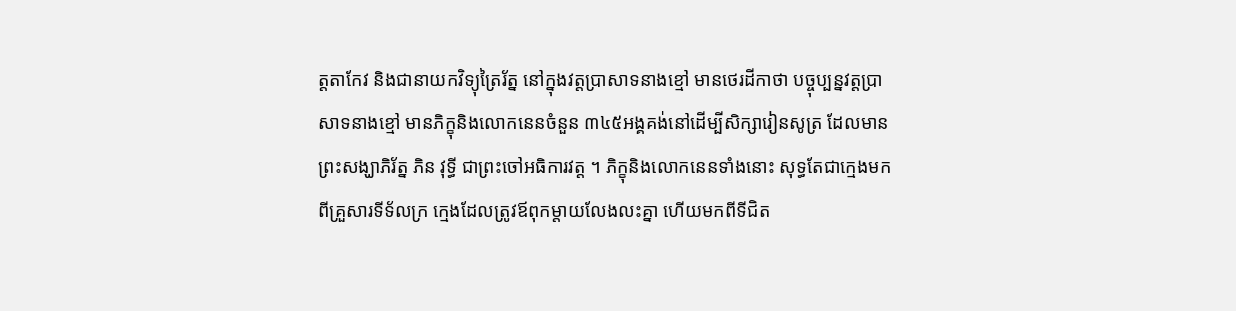ត្តតាកែវ និងជានាយកវិទ្យុត្រៃរ័ត្ន នៅក្នុងវត្តប្រាសាទនាងខ្មៅ មានថេរដីកាថា បច្ចុប្បន្នវត្តប្រាសាទនាងខ្មៅ មានភិក្ខុនិងលោកនេនចំនួន ៣៤៥អង្គគង់នៅដើម្បីសិក្សារៀនសូត្រ ដែលមានព្រះសង្ឃាភិរ័ត្ន ភិន វុទ្ធី ជាព្រះចៅអធិការវត្ត ។ ភិក្ខុនិងលោកនេនទាំងនោះ សុទ្ធតែជាក្មេងមកពីគ្រួសារទីទ័លក្រ ក្មេងដែលត្រូវឪពុកម្តាយលែងលះគ្នា ហើយមកពីទីជិត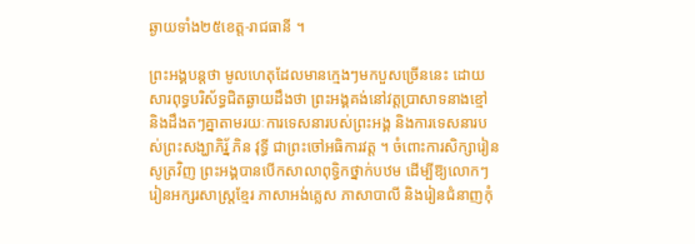ឆ្ងាយទាំង២៥ខេត្ត-រាជធានី ។

ព្រះអង្គបន្តថា មូលហេតុដែលមានក្មេងៗមកបួសច្រើននេះ ដោយសារពុទ្ធបរិស័ទ្ធជិតឆ្ងាយដឹងថា ព្រះអង្គគង់នៅវត្តប្រាសាទនាងខ្មៅ និងដឹងតៗគ្នាតាមរយៈការទេសនារបស់ព្រះអង្គ និងការទេសនារបស់ព្រះសង្ឃាភិរ្ន័ ភិន វុទ្ធី ជាព្រះចៅអធិការវត្ត ។ ចំពោះការសិក្សារៀនសូត្រវិញ ព្រះអង្គបានបើកសាលាពុទ្ធិកថ្នាក់បឋម ដើម្បីឱ្យលោកៗរៀនអក្សរសាស្ត្រខ្មែរ ភាសាអង់គ្លេស ភាសាបាលី និងរៀនជំនាញកុំ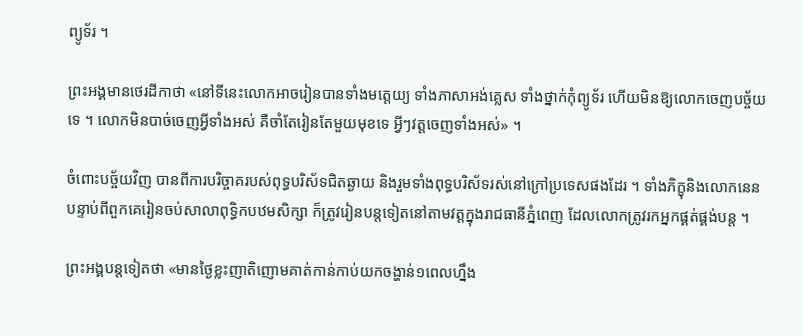ព្យូទ័រ ។

ព្រះអង្គមានថេរដីកាថា «នៅទីនេះលោកអាចរៀនបានទាំងមតេ្តយ្យ ទាំងភាសាអង់គ្លេស ទាំងថ្នាក់កុំព្យូទ័រ ហើយមិនឱ្យលោកចេញបច្ច័យទេ ។ លោកមិនបាច់ចេញអ្វីទាំងអស់ គឺចាំតែរៀនតែមួយមុខទេ អ្វីៗវត្តចេញទាំងអស់» ។

ចំពោះបច្ច័យវិញ បានពីការបរិច្ចាគរបស់ពុទ្ធបរិស័ទជិតឆ្ងាយ និងរួមទាំងពុទ្ធបរិស័ទរស់នៅក្រៅប្រទេសផងដែរ ។ ទាំងភិក្ខុនិងលោកនេន បន្ទាប់ពីពួកគេរៀនចប់សាលាពុទ្ធិកបឋមសិក្សា ក៏ត្រូវរៀនបន្តទៀតនៅតាមវត្តក្នុងរាជធានីភ្នំពេញ ដែលលោកត្រូវរកអ្នកផ្គត់ផ្គង់បន្ត ។

ព្រះអង្គបន្តទៀតថា «មានថ្ងៃខ្លះញាតិញោមគាត់កាន់កាប់យកចង្ហាន់១ពេលហ្នឹង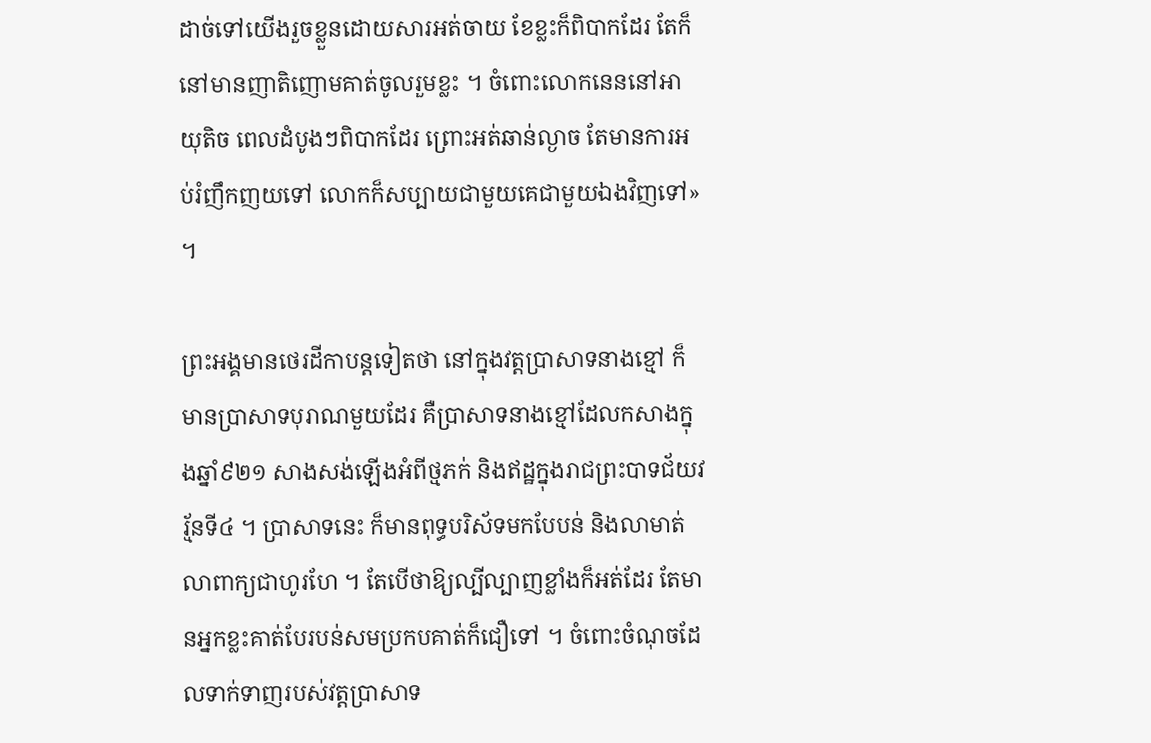ដាច់ទៅយើងរួចខ្លួនដោយសារអត់ចាយ ខែខ្លះក៏ពិបាកដែរ តែក៏នៅមានញាតិញោមគាត់ចូលរួមខ្លះ ។ ចំពោះលោកនេននៅអាយុតិច ពេលដំបូងៗពិបាកដែរ ព្រោះអត់ឆាន់ល្ងាច តែមានការអប់រំញឹកញយទៅ លោកក៏សប្បាយជាមួយគេជាមួយឯងវិញទៅ» ។

ព្រះអង្គមានថេរដីកាបន្តទៀតថា នៅក្នុងវត្តប្រាសាទនាងខ្មៅ ក៏មានប្រាសាទបុរាណមួយដែរ គឺប្រាសាទនាងខ្មៅដែលកសាងក្នុងឆ្នាំ៩២១ សាងសង់ឡើងអំពីថ្មភក់ និងឥដ្ឋក្នុងរាជព្រះបាទជ័យវរ្ម័នទី៤ ។ ប្រាសាទនេះ ក៏មានពុទ្ធបរិស័ទមកបែបន់ និងលាមាត់លាពាក្យជាហូរហែ ។ តែបើថាឱ្យល្បីល្បាញខ្លាំងក៏អត់ដែរ តែមានអ្នកខ្លះគាត់បែរបន់សមប្រកបគាត់ក៏ជឿទៅ ។ ចំពោះចំណុចដែលទាក់ទាញរបស់វត្តប្រាសាទ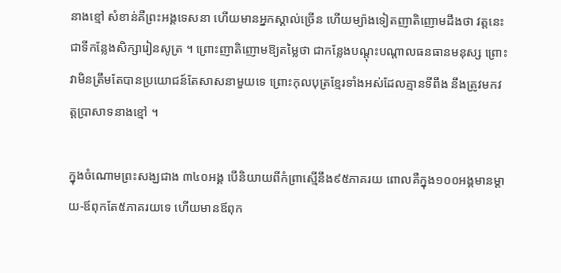នាងខ្មៅ សំខាន់គឺព្រះអង្គទេសនា ហើយមានអ្នកស្គាល់ច្រើន ហើយម្យ៉ាងទៀតញាតិញោមដឹងថា វត្តនេះជាទីកន្លែងសិក្សារៀនសូត្រ ។ ព្រោះញាតិញោមឱ្យតម្លៃថា ជាកន្លែងបណ្តុះបណ្តាលធនធានមនុស្ស ព្រោះវាមិនត្រឹមតែបានប្រយោជន៍តែសាសនាមួយទេ ព្រោះកុលបុត្រខ្មែរទាំងអស់ដែលគ្មានទីពឹង នឹងត្រូវមកវត្តប្រាសាទនាងខ្មៅ ។

ក្នុងចំណោមព្រះសង្ឃជាង ៣៤០អង្គ បើនិយាយពីកំព្រាស្មើនឹង៩៥ភាគរយ ពោលគឺក្នុង១០០អង្គមានម្តាយ-ឪពុកតែ៥ភាគរយទេ ហើយមានឪពុក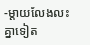-ម្តាយលែងលះគ្នាទៀត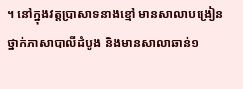។ នៅក្នុងវត្តប្រាសាទនាងខ្មៅ មានសាលាបង្រៀនថ្នាក់ភាសាបាលីដំបូង និងមានសាលាឆាន់១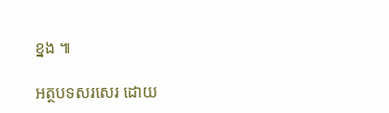ខ្នង ៕

អត្ថបទសរសេរ ដោយ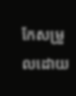កែសម្រួលដោយ